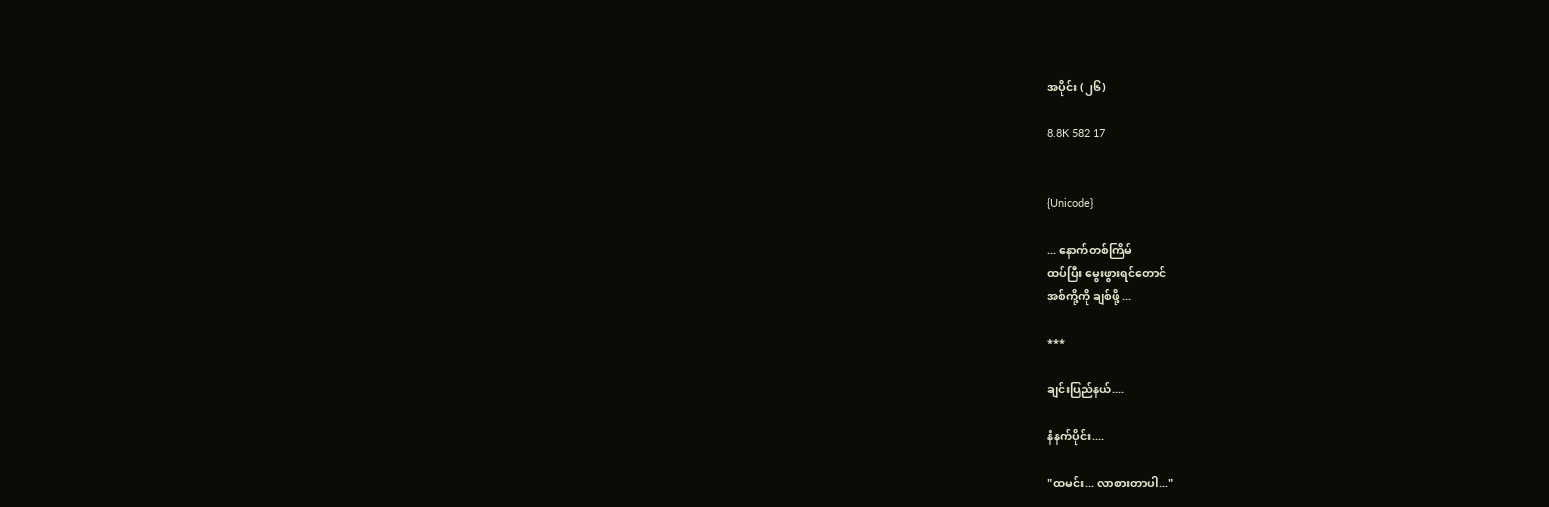အပိုင်း (၂၆)

8.8K 582 17


{Unicode}

... နောက်တစ်ကြိမ်
ထပ်ပြီး မွေးဖွားရင်တောင်
အစ်ကို့ကို ချစ်ဖို့ ...

***

ချင်းပြည်နယ်....

နံနက်ပိုင်း....

"ထမင်း... လာစားတာပါ..."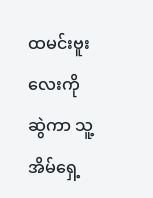ထမင်းဗူးလေးကို ဆွဲကာ သူ့အိမ်ရှေ့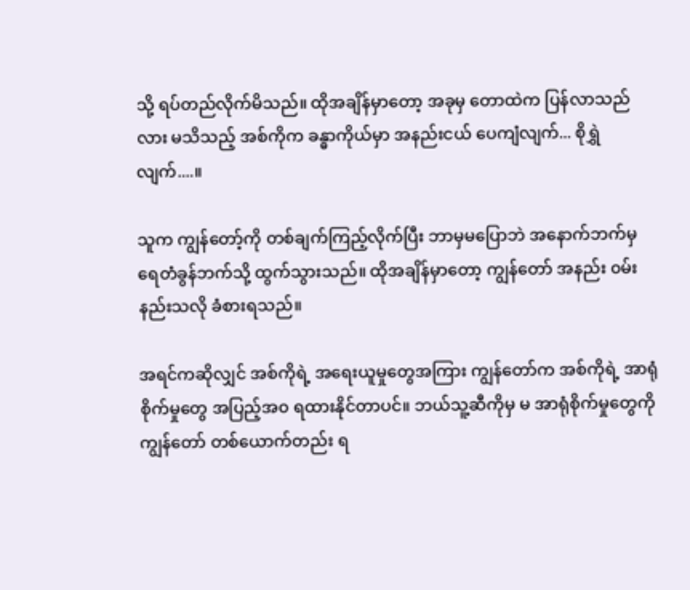သို့ ရပ်တည်လိုက်မိသည်။ ထိုအချိန်မှာတော့ အခုမှ တောထဲက ပြန်လာသည်လား မသိသည့် အစ်ကိုက ခန္ဓာကိုယ်မှာ အနည်းငယ် ပေကျံလျက်... စိုရွှဲလျက်....။

သူက ကျွန်တော့်ကို တစ်ချက်ကြည့်လိုက်ပြီး ဘာမှမပြောဘဲ အနောက်ဘက်မှ ရေတံခွန်ဘက်သို့ ထွက်သွားသည်။ ထိုအချိန်မှာတော့ ကျွန်တော် အနည်း ၀မ်းနည်းသလို ခံစားရသည်။

အရင်ကဆိုလျှင် အစ်ကိုရဲ့ အရေးယူမှုတွေအကြား ကျွန်တော်က အစ်ကိုရဲ့ အာရုံစိုက်မှုတွေ အပြည့်အ၀ ရထားနိုင်တာပင်။ ဘယ်သူ့ဆီကိုမှ မ အာရုံစိုက်မှုတွေကို ကျွန်တော် တစ်ယောက်တည်း ရ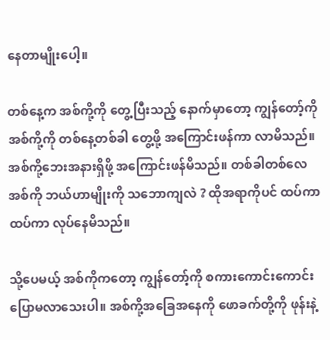နေတာမျိုးပေါ့။

တစ်နေ့က အစ်ကို့ကို တွေ့ပြီးသည့် နောက်မှာတော့ ကျွန်တော့်ကို အစ်ကို့ကို တစ်နေ့တစ်ခါ တွေ့ဖို့ အကြောင်းဖန်ကာ လာမိသည်။ အစ်ကို့ဘေးအနားရှိဖို့ အကြောင်းဖန်မိသည်။ တစ်ခါတစ်လေ အစ်ကို ဘယ်ဟာမျိုးကို သဘောကျလဲ ? ထိုအရာကိုပင် ထပ်ကာ ထပ်ကာ လုပ်နေမိသည်။

သို့ပေမယ့် အစ်ကိုကတော့ ကျွန်တော့်ကို စကားကောင်းကောင်း ပြောမလာသေးပါ။ အစ်ကို့အခြေအနေကို ဖောခက်တို့ကို ဖုန်းနဲ့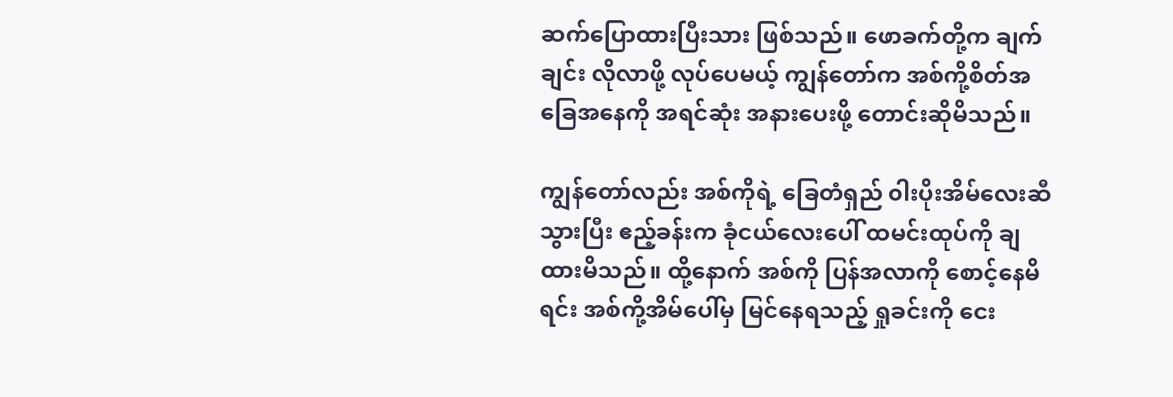ဆက်ပြောထားပြီးသား ဖြစ်သည်။ ဖောခက်တို့က ချက်ချင်း လိုလာဖို့ လုပ်ပေမယ့် ကျွန်တော်က အစ်ကို့စိတ်အခြေအနေကို အရင်ဆုံး အနားပေးဖို့ တောင်းဆိုမိသည်။

ကျွန်တော်လည်း အစ်ကိုရဲ့ ခြေတံရှည် ၀ါးပိုးအိမ်လေးဆီ သွားပြီး ဧည့်ခန်းက ခုံငယ်လေးပေါ် ထမင်းထုပ်ကို ချထားမိသည်။ ထို့နောက် အစ်ကို ပြန်အလာကို စောင့်နေမိရင်း အစ်ကို့အိမ်ပေါ်မှ မြင်နေရသည့် ရှုခင်းကို ငေး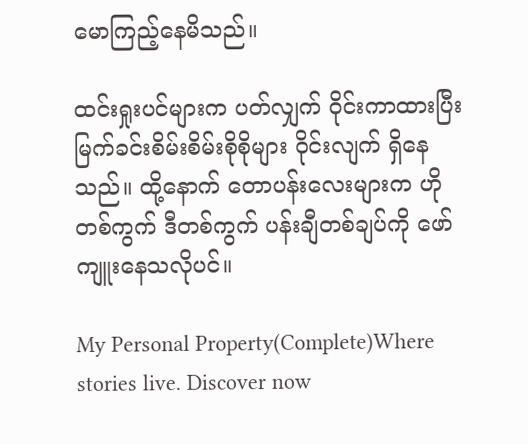မောကြည့်နေမိသည်။

ထင်းရှုးပင်များက ပတ်လျှက် ၀ိုင်းကာထားပြီး မြက်ခင်းစိမ်းစိမ်းစိုစိုများ ၀ိုင်းလျက် ရှိနေသည်။ ထို့နောက် တောပန်းလေးများက ဟိုတစ်ကွက် ဒီတစ်ကွက် ပန်းချီတစ်ချပ်ကို ဖော်ကျူးနေသလိုပင်။

My Personal Property(Complete)Where stories live. Discover now